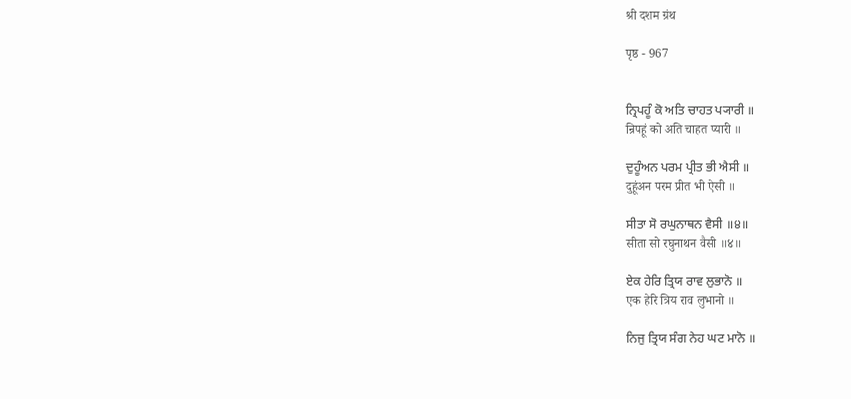श्री दशम ग्रंथ

पृष्ठ - 967


ਨ੍ਰਿਪਹੂੰ ਕੋ ਅਤਿ ਚਾਹਤ ਪ੍ਯਾਰੀ ॥
न्रिपहूं को अति चाहत प्यारी ॥

ਦੁਹੂੰਅਨ ਪਰਮ ਪ੍ਰੀਤ ਭੀ ਐਸੀ ॥
दुहूंअन परम प्रीत भी ऐसी ॥

ਸੀਤਾ ਸੋ ਰਘੁਨਾਥਨ ਵੈਸੀ ॥੪॥
सीता सो रघुनाथन वैसी ॥४॥

ਏਕ ਹੇਰਿ ਤ੍ਰਿਯ ਰਾਵ ਲੁਭਾਨੋ ॥
एक हेरि त्रिय राव लुभानो ॥

ਨਿਜੁ ਤ੍ਰਿਯ ਸੰਗ ਨੇਹ ਘਟ ਮਾਨੋ ॥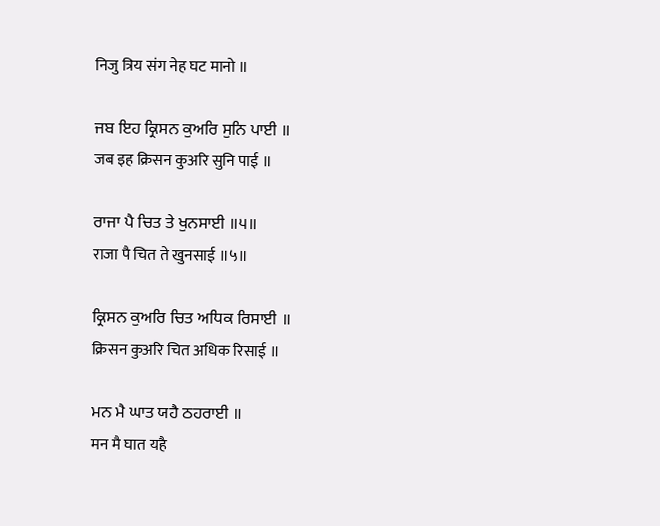निजु त्रिय संग नेह घट मानो ॥

ਜਬ ਇਹ ਕ੍ਰਿਸਨ ਕੁਅਰਿ ਸੁਨਿ ਪਾਈ ॥
जब इह क्रिसन कुअरि सुनि पाई ॥

ਰਾਜਾ ਪੈ ਚਿਤ ਤੇ ਖੁਨਸਾਈ ॥੫॥
राजा पै चित ते खुनसाई ॥५॥

ਕ੍ਰਿਸਨ ਕੁਅਰਿ ਚਿਤ ਅਧਿਕ ਰਿਸਾਈ ॥
क्रिसन कुअरि चित अधिक रिसाई ॥

ਮਨ ਮੈ ਘਾਤ ਯਹੈ ਠਹਰਾਈ ॥
मन मै घात यहै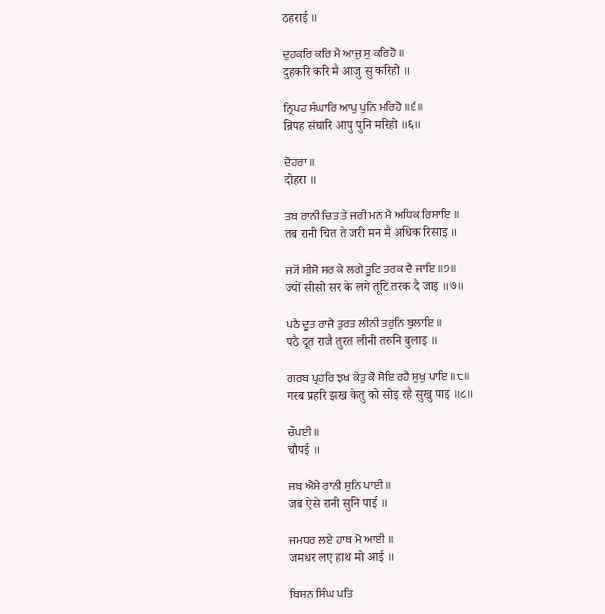ठहराई ॥

ਦੁਹਕਰਿ ਕਰਿ ਮੈ ਆਜੁ ਸੁ ਕਰਿਹੋ ॥
दुहकरि करि मै आजु सु करिहो ॥

ਨ੍ਰਿਪਹ ਸੰਘਾਰਿ ਆਪੁ ਪੁਨਿ ਮਰਿਹੋ ॥੬॥
न्रिपह संघारि आपु पुनि मरिहो ॥६॥

ਦੋਹਰਾ ॥
दोहरा ॥

ਤਬ ਰਾਨੀ ਚਿਤ ਤੇ ਜਰੀ ਮਨ ਮੈ ਅਧਿਕ ਰਿਸਾਇ ॥
तब रानी चित ते जरी मन मै अधिक रिसाइ ॥

ਜ੍ਯੋਂ ਸੀਸੋ ਸਰ ਕੇ ਲਗੇ ਤੂਟਿ ਤਰਕ ਦੈ ਜਾਇ ॥੭॥
ज्यों सीसो सर के लगे तूटि तरक दै जाइ ॥७॥

ਪਠੈ ਦੂਤ ਰਾਜੈ ਤੁਰਤ ਲੀਨੀ ਤਰੁਨਿ ਬੁਲਾਇ ॥
पठै दूत राजै तुरत लीनी तरुनि बुलाइ ॥

ਗਰਬ ਪ੍ਰਹਰਿ ਝਖ ਕੇਤੁ ਕੋ ਸੋਇ ਰਹੈ ਸੁਖੁ ਪਾਇ ॥੮॥
गरब प्रहरि झख केतु को सोइ रहै सुखु पाइ ॥८॥

ਚੌਪਈ ॥
चौपई ॥

ਜਬ ਐਸੇ ਰਾਨੀ ਸੁਨਿ ਪਾਈ ॥
जब ऐसे रानी सुनि पाई ॥

ਜਮਧਰ ਲਏ ਹਾਥ ਮੋ ਆਈ ॥
जमधर लए हाथ मो आई ॥

ਬਿਸਨ ਸਿੰਘ ਪਤਿ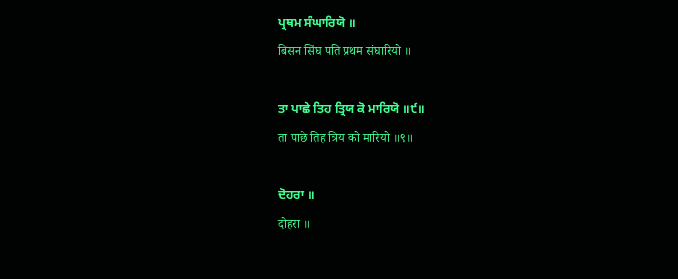ਪ੍ਰਥਮ ਸੰਘਾਰਿਯੋ ॥
बिसन सिंघ पति प्रथम संघारियो ॥

ਤਾ ਪਾਛੇ ਤਿਹ ਤ੍ਰਿਯ ਕੋ ਮਾਰਿਯੋ ॥੯॥
ता पाछे तिह त्रिय को मारियो ॥९॥

ਦੋਹਰਾ ॥
दोहरा ॥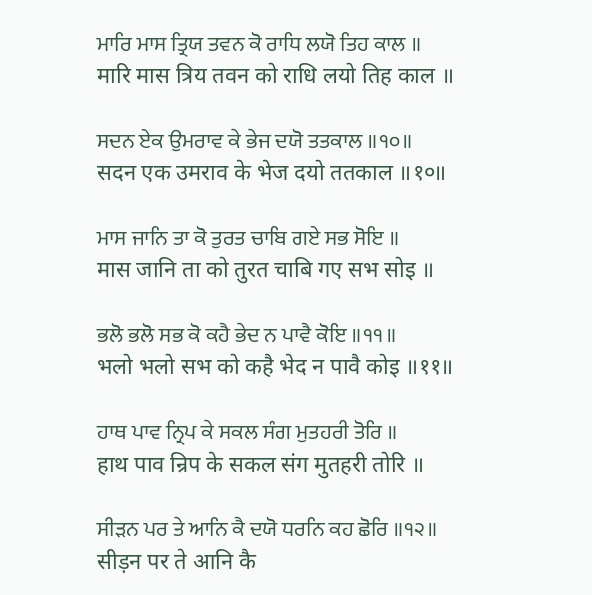ਮਾਰਿ ਮਾਸ ਤ੍ਰਿਯ ਤਵਨ ਕੋ ਰਾਧਿ ਲਯੋ ਤਿਹ ਕਾਲ ॥
मारि मास त्रिय तवन को राधि लयो तिह काल ॥

ਸਦਨ ਏਕ ਉਮਰਾਵ ਕੇ ਭੇਜ ਦਯੋ ਤਤਕਾਲ ॥੧੦॥
सदन एक उमराव के भेज दयो ततकाल ॥१०॥

ਮਾਸ ਜਾਨਿ ਤਾ ਕੋ ਤੁਰਤ ਚਾਬਿ ਗਏ ਸਭ ਸੋਇ ॥
मास जानि ता को तुरत चाबि गए सभ सोइ ॥

ਭਲੋ ਭਲੋ ਸਭ ਕੋ ਕਹੈ ਭੇਦ ਨ ਪਾਵੈ ਕੋਇ ॥੧੧॥
भलो भलो सभ को कहै भेद न पावै कोइ ॥११॥

ਹਾਥ ਪਾਵ ਨ੍ਰਿਪ ਕੇ ਸਕਲ ਸੰਗ ਮੁਤਹਰੀ ਤੋਰਿ ॥
हाथ पाव न्रिप के सकल संग मुतहरी तोरि ॥

ਸੀੜਨ ਪਰ ਤੇ ਆਨਿ ਕੈ ਦਯੋ ਧਰਨਿ ਕਹ ਛੋਰਿ ॥੧੨॥
सीड़न पर ते आनि कै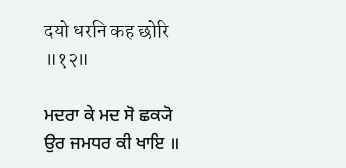दयो धरनि कह छोरि ॥१२॥

ਮਦਰਾ ਕੇ ਮਦ ਸੋ ਛਕ੍ਯੋ ਉਰ ਜਮਧਰ ਕੀ ਖਾਇ ॥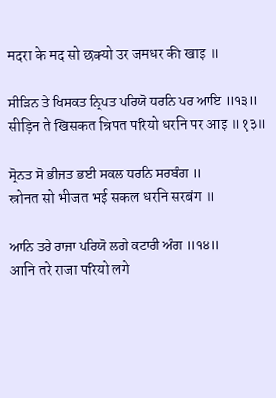मदरा के मद सो छक्यो उर जमधर की खाइ ॥

ਸੀੜਿਨ ਤੇ ਖਿਸਕਤ ਨ੍ਰਿਪਤ ਪਰਿਯੋ ਧਰਨਿ ਪਰ ਆਇ ॥੧੩॥
सीड़िन ते खिसकत न्रिपत परियो धरनि पर आइ ॥१३॥

ਸ੍ਰੋਨਤ ਸੋ ਭੀਜਤ ਭਈ ਸਕਲ ਧਰਨਿ ਸਰਬੰਗ ॥
स्रोनत सो भीजत भई सकल धरनि सरबंग ॥

ਆਨਿ ਤਰੇ ਰਾਜਾ ਪਰਿਯੋ ਲਗੇ ਕਟਾਰੀ ਅੰਗ ॥੧੪॥
आनि तरे राजा परियो लगे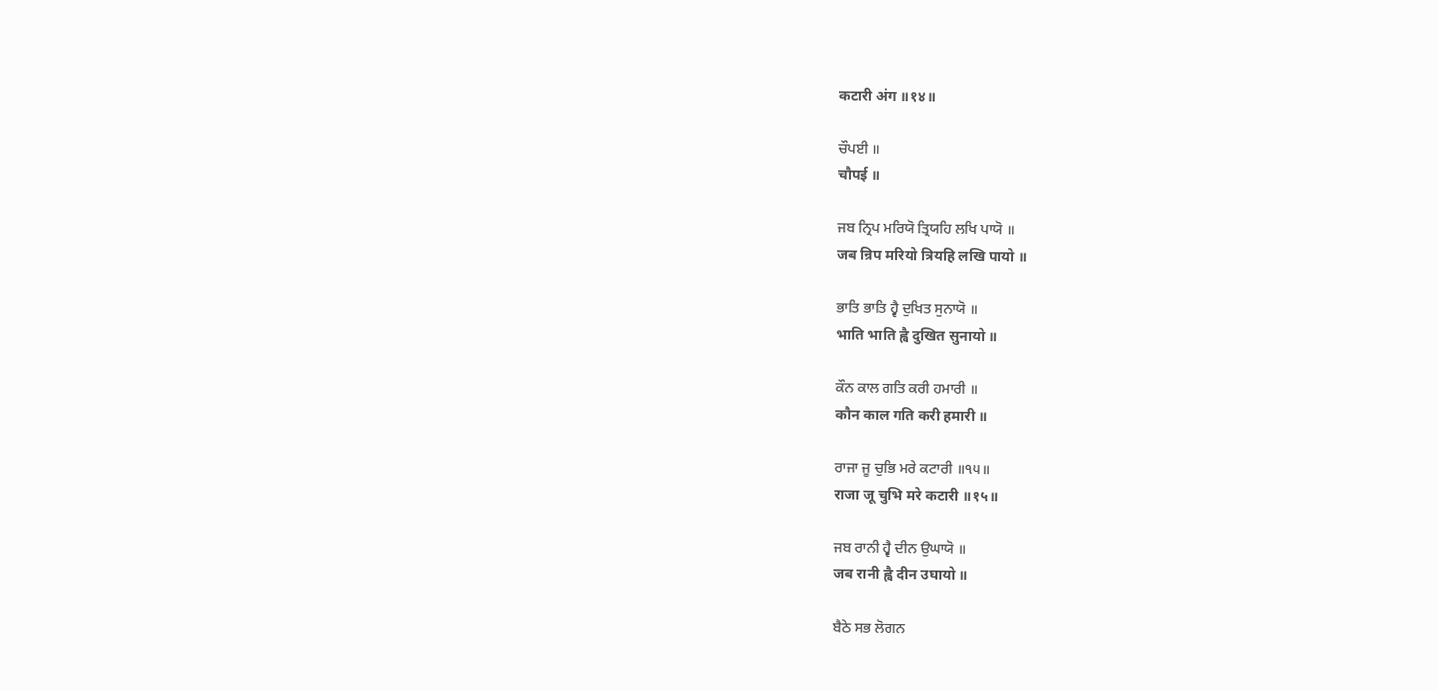कटारी अंग ॥१४॥

ਚੌਪਈ ॥
चौपई ॥

ਜਬ ਨ੍ਰਿਪ ਮਰਿਯੋ ਤ੍ਰਿਯਹਿ ਲਖਿ ਪਾਯੋ ॥
जब न्रिप मरियो त्रियहि लखि पायो ॥

ਭਾਤਿ ਭਾਤਿ ਹ੍ਵੈ ਦੁਖਿਤ ਸੁਨਾਯੋ ॥
भाति भाति ह्वै दुखित सुनायो ॥

ਕੌਨ ਕਾਲ ਗਤਿ ਕਰੀ ਹਮਾਰੀ ॥
कौन काल गति करी हमारी ॥

ਰਾਜਾ ਜੂ ਚੁਭਿ ਮਰੇ ਕਟਾਰੀ ॥੧੫॥
राजा जू चुभि मरे कटारी ॥१५॥

ਜਬ ਰਾਨੀ ਹ੍ਵੈ ਦੀਨ ਉਘਾਯੋ ॥
जब रानी ह्वै दीन उघायो ॥

ਬੈਠੇ ਸਭ ਲੋਗਨ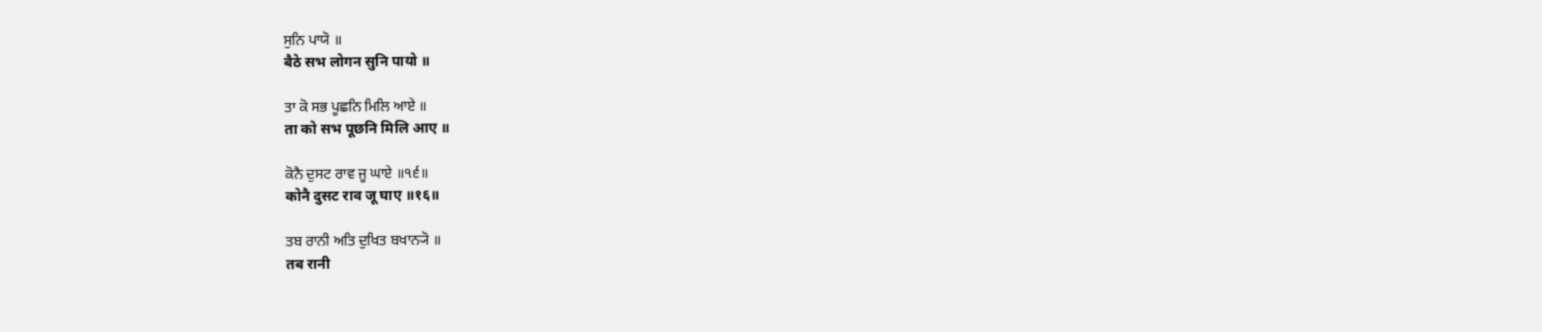ਸੁਨਿ ਪਾਯੋ ॥
बैठे सभ लोगन सुनि पायो ॥

ਤਾ ਕੋ ਸਭ ਪੂਛਨਿ ਮਿਲਿ ਆਏ ॥
ता को सभ पूछनि मिलि आए ॥

ਕੋਨੈ ਦੁਸਟ ਰਾਵ ਜੂ ਘਾਏ ॥੧੬॥
कोनै दुसट राव जू घाए ॥१६॥

ਤਬ ਰਾਨੀ ਅਤਿ ਦੁਖਿਤ ਬਖਾਨ੍ਯੋ ॥
तब रानी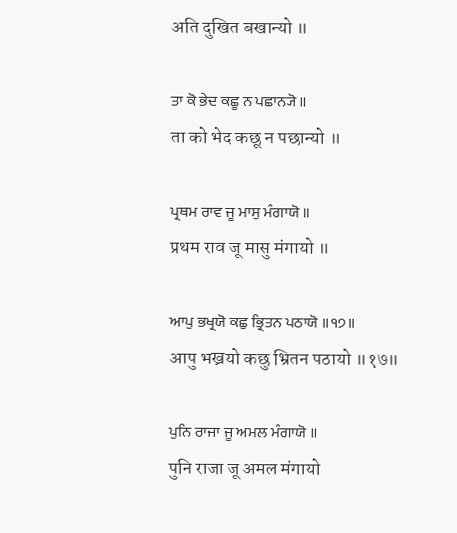अति दुखित बखान्यो ॥

ਤਾ ਕੋ ਭੇਦ ਕਛੂ ਨ ਪਛਾਨ੍ਯੋ ॥
ता को भेद कछू न पछान्यो ॥

ਪ੍ਰਥਮ ਰਾਵ ਜੂ ਮਾਸੁ ਮੰਗਾਯੋ ॥
प्रथम राव जू मासु मंगायो ॥

ਆਪੁ ਭਖ੍ਰਯੋ ਕਛੁ ਭ੍ਰਿਤਨ ਪਠਾਯੋ ॥੧੭॥
आपु भख्रयो कछु भ्रितन पठायो ॥१७॥

ਪੁਨਿ ਰਾਜਾ ਜੂ ਅਮਲ ਮੰਗਾਯੋ ॥
पुनि राजा जू अमल मंगायो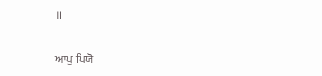॥

ਆਪੁ ਪਿਯੋ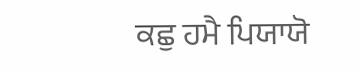ਕਛੁ ਹਮੈ ਪਿਯਾਯੋ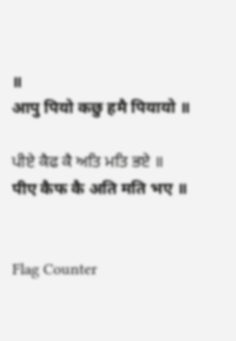॥
आपु पियो कछु हमै पियायो ॥

ਪੀਏ ਕੈਫ ਕੈ ਅਤਿ ਮਤਿ ਭਏ ॥
पीए कैफ कै अति मति भए ॥


Flag Counter